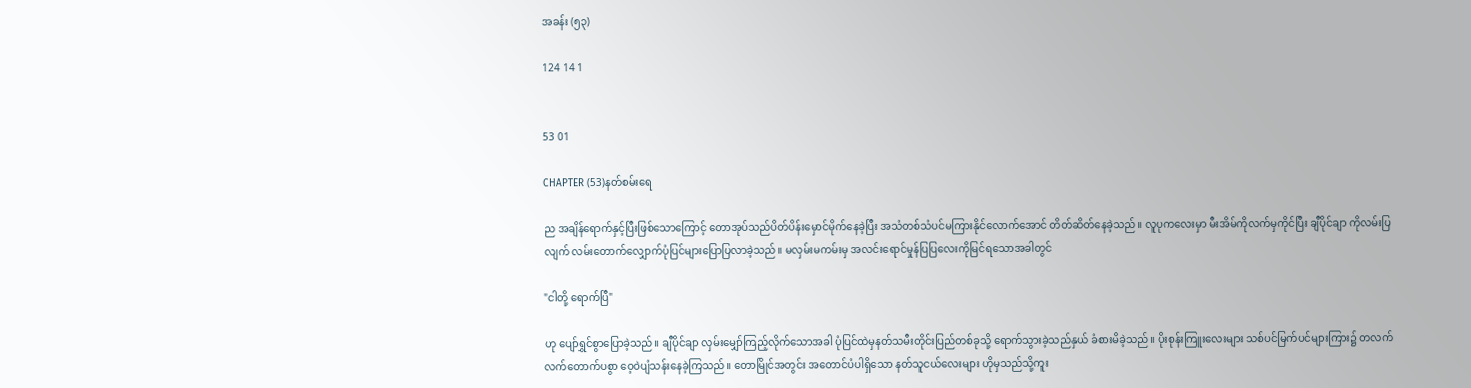အခန်း (၅၃)

124 14 1


53 01

CHAPTER (53)နတ်စမ်းရေ

ည အချိန်ရောက်နှင့်ပြီးဖြစ်သောကြောင့် တောအုပ်သည်‌ပိတ်ပိန်းမှောင်မိုက်နေခဲ့ပြီး အသံတစ်သံပင်မကြားနိုင်လောက်အောင် တိတ်ဆိတ်နေခဲ့သည်။ လူပုက‌လေးမှာ မီးအိမ်ကိုလက်မှကိုင်ပြီး ချီပိုင်ချာ ကိုလမ်းပြလျက် လမ်းတောက်လျှောက်ပုံပြင်များပြောပြလာခဲ့သည်။ မလှမ်းမကမ်းမှ အလင်းရောင်မှုန်ပြပြလေးကိုမြင်ရသောအခါတွင်

"ငါတို့ ရောက်ပြီ"

ဟု ပျော်ရွှင်စွာပြောခဲ့သည်။ ချီပိုင်ချာ လှမ်းမျှော်ကြည့်လိုက်သောအခါ ပုံပြင်ထဲမှနတ်သမီးတိုင်းပြည်တစ်ခုသို့ ရောက်သွားခဲ့သည်နှယ် ခံစားမိခဲ့သည်။ ပိုးစုန်းကြူး‌လေးများ သစ်ပင်မြက်ပင်များကြား၌ တလက်လက်တောက်ပစွာ ဝေ့ဝဲပျံသန်းနေခဲ့ကြသည်။ တောမြိုင်အတွင်း အတောင်ပံပါရှိသော နတ်သူငယ်လေးများ ဟိုမှသည်သို့ကူး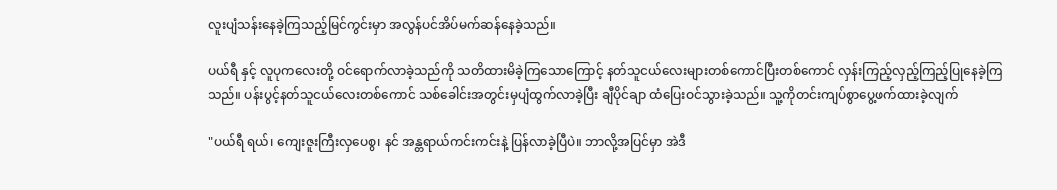လူးပျံသန်းနေခဲ့ကြသည့်မြင်ကွင်းမှာ အလွန်ပင်အိပ်မက်ဆန်နေခဲ့သည်။

ပယ်ရီ နှင့် လူပုကလေးတို့ ဝင်ရောက်လာခဲ့သည်ကို သတိထားမိခဲ့‌ကြသောကြောင့် နတ်သူငယ်လေးများတစ်ကောင်ပြီးတစ်ကောင် လှန်းကြည့်လှည့်ကြည့်‌ပြုနေခဲ့ကြသည်။ ပန်းပွင့်နတ်သူငယ်လေးတစ်ကောင် သစ်ခေါင်းအတွင်းမှပျံထွက်လာခဲ့ပြီး ချီပိုင်ချာ ထံပြေးဝင်သွားခဲ့သည်။ သူ့ကိုတင်းကျပ်စွာပွေ့ဖက်ထားခဲ့လျက်

"ပယ်ရီ ရယ်၊ ကျေးဇူးကြီးလှပေစွ၊ နင် အန္တရာယ်ကင်းကင်းနဲ့ ပြန်လာခဲ့ပြီပဲ။ ဘာလို့အပြင်မှာ အဲဒီ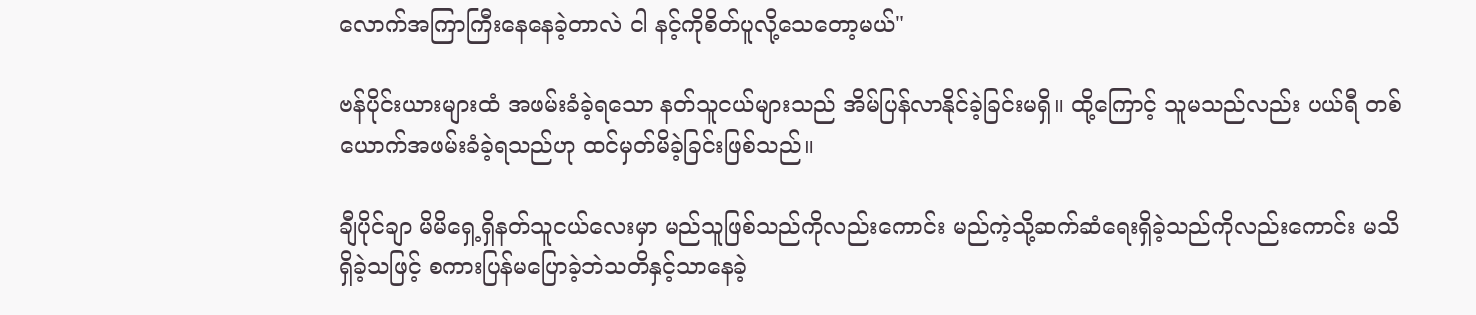လောက်အကြာကြီးနေနေခဲ့တာလဲ ငါ နင့်ကိုစိတ်ပူလို့သေတော့မယ်"

ဗန်ပိုင်းယားများထံ အဖမ်းခံခဲ့ရသော နတ်သူငယ်များသည် အိမ်ပြန်လာနိုင်ခဲ့ခြင်းမရှိ။ ထို့ကြောင့် သူမသည်လည်း ပယ်ရီ တစ်ယောက်အဖမ်းခံခဲ့ရသည်ဟု ထင်မှတ်မိခဲ့ခြင်းဖြစ်သည်။

ချီပိုင်ချာ မိမိရှေ့ရှိနတ်သူငယ်လေးမှာ မည်သူဖြစ်သည်ကိုလည်းကောင်း မည်ကဲ့သို့ဆက်ဆံရေးရှိခဲ့သည်ကိုလည်းကောင်း မသိရှိခဲ့သဖြင့် စကားပြန်မပြောခဲ့ဘဲသတိနှင့်သာနေခဲ့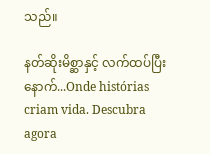သည်။

နတ်ဆိုးမိစ္ဆာနှင့် လက်ထပ်ပြီးနောက်...Onde histórias criam vida. Descubra agora